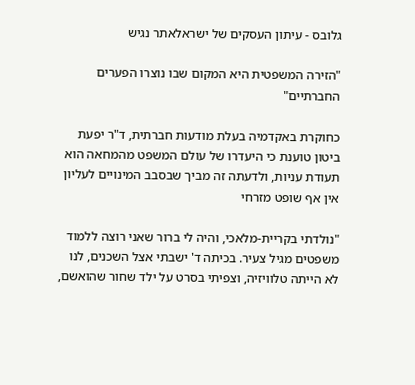גלובס - עיתון העסקים של ישראלאתר נגיש

"הזירה המשפטית היא המקום שבו נוצרו הפערים החברתיים"

כחוקרת באקדמיה בעלת מודעות חברתית, ד"ר יפעת ביטון טוענת כי היעדרו של עולם המשפט מהמחאה הוא תעודת עניות, ולדעתה זה מביך שבסבב המינויים לעליון אין אף שופט מזרחי

"נולדתי בקריית-מלאכי, והיה לי ברור שאני רוצה ללמוד משפטים מגיל צעיר. בכיתה ד' ישבתי אצל השכנים, לנו לא הייתה טלוויזיה, וצפיתי בסרט על ילד שחור שהואשם,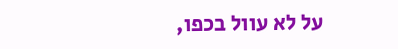על לא עוול בכפו,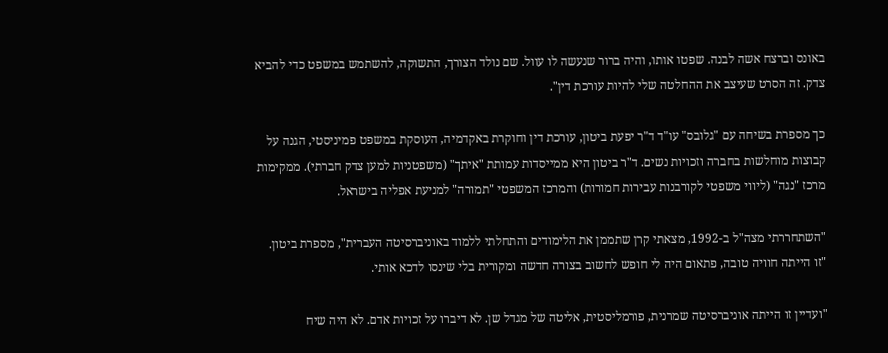באונס וברצח אשה לבנה. שפטו אותו, והיה ברור שנעשה לו עוול. שם נולד הצורך, התשוקה, להשתמש במשפט כדי להביא צדק. זה הסרט שעיצב את ההחלטה שלי להיות עורכת דין".

כך מספרת בשיחה עם "גלובס" עו"ד ד"ר יפעת ביטון, עורכת דין וחוקרת באקדמיה, העוסקת במשפט פמיניסטי, הגנה על קבוצות מוחלשות בחברה וזכויות נשים. ד"ר ביטון היא ממייסדות עמותת "איתך" (משפטניות למען צדק חברתי). ממקימות מרכז "נגה" (ליווי משפטי לקורבנות עבירות חמורות) והמרכז המשפטי "תמורה" למניעת אפליה בישראל.

"השתחררתי מצה"ל ב-1992, מצאתי קרן שתממן את הלימודים והתחלתי ללמוד באוניברסיטה העברית", מספרת ביטון. "זו הייתה חוויה טובה, פתאום היה לי חופש לחשוב בצורה חדשה ומקורית בלי שינסו לדכא אותי.

"ועדיין זו הייתה אוניברסיטה שמרנית, פורמליסטית, אליטה של מגדל שן. לא דיברו על זכויות אדם. לא היה שיח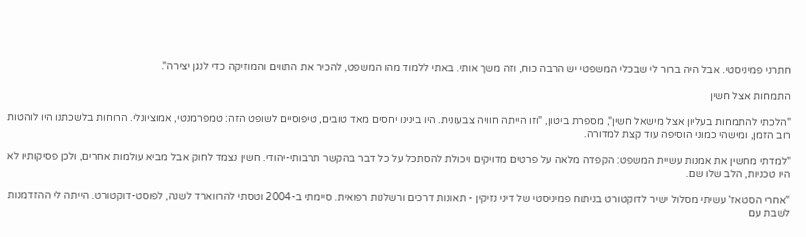חתרני פמיניסטי. אבל היה ברור לי שבכלי המשפטי יש הרבה כוח, וזה משך אותי. באתי ללמוד מהו המשפט, להכיר את התווים והמוזיקה כדי לנגן יצירה".

התמחות אצל חשין

"הלכתי להתמחות בעליון אצל מישאל חשין", מספרת ביטון, "וזו הייתה חוויה צבעונית. היו בינינו יחסים מאד טובים, טיפוסיים לשופט הזה: טמפרמנטי, אמוציונלי. הרוחות בלשכתנו היו לוהטות רוב הזמן, ומישהי כמוני הוסיפה עוד קצת למדורה.

"למדתי מחשין את אמנות עשיית המשפט: הקפדה מלאה על פרטים מדויקים ויכולת להסתכל על כל דבר בהקשר תרבותי-יהודי. חשין נצמד לחוק אבל מביא עולמות אחרים, ולכן פסיקותיו לא היו טכניות, הלב שלו שם.

"אחרי הסטאז' עשיתי מסלול ישיר לדוקטורט בניתוח פמיניסטי של דיני נזיקין - תאונות דרכים ורשלנות רפואית. סיימתי ב-2004 וטסתי להרווארד לשנה, לפוסט-דוקטורט. הייתה לי ההזדמנות לשבת עם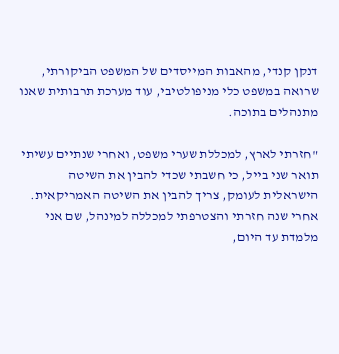דנקן קנדי, מהאבות המייסדים של המשפט הביקורתי, שרואה במשפט כלי מניפולטיבי, עוד מערכת תרבותית שאנו מתנהלים בתוכה.

"חזרתי לארץ, למכללת שערי משפט, ואחרי שנתיים עשיתי תואר שני בייל, כי חשבתי שכדי להבין את השיטה הישראלית לעומק, צריך להבין את השיטה האמריקאית. אחרי שנה חזרתי והצטרפתי למכללה למינהל, שם אני מלמדת עד היום,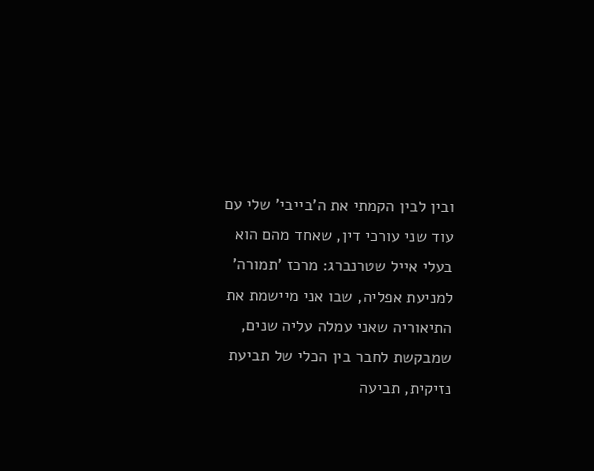ובין לבין הקמתי את ה'בייבי' שלי עם עוד שני עורכי דין, שאחד מהם הוא בעלי אייל שטרנברג: מרכז 'תמורה' למניעת אפליה, שבו אני מיישמת את התיאוריה שאני עמלה עליה שנים, שמבקשת לחבר בין הכלי של תביעת נזיקית, תביעה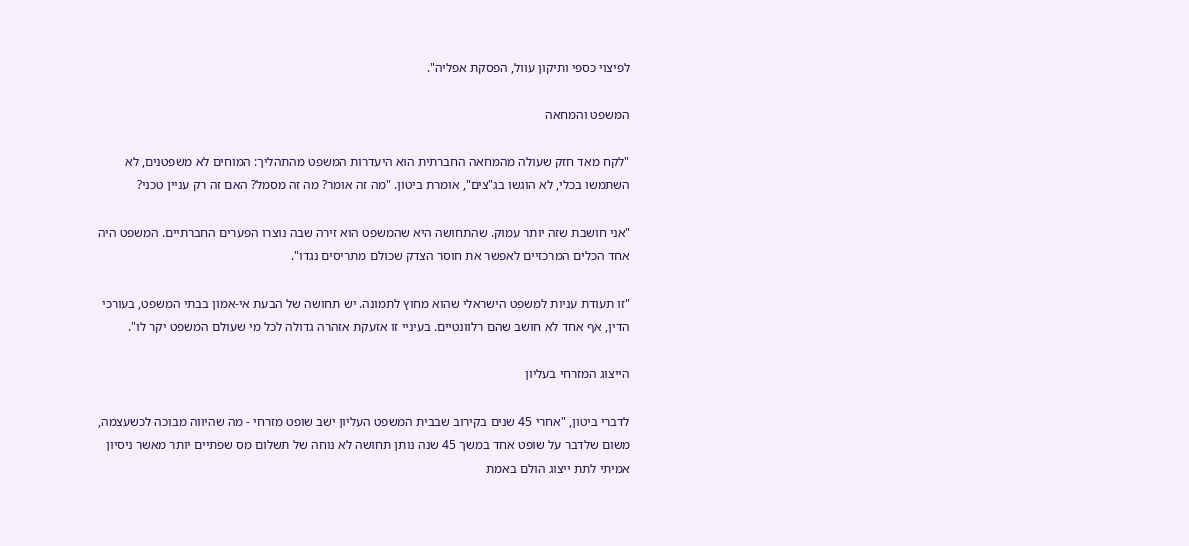לפיצוי כספי ותיקון עוול, הפסקת אפליה".

המשפט והמחאה

"לקח מאד חזק שעולה מהמחאה החברתית הוא היעדרות המשפט מהתהליך: המוחים לא משפטנים, לא השתמשו בכלי, לא הוגשו בג"צים", אומרת ביטון. "מה זה אומר? מה זה מסמל? האם זה רק עניין טכני?

"אני חושבת שזה יותר עמוק. שהתחושה היא שהמשפט הוא זירה שבה נוצרו הפערים החברתיים. המשפט היה אחד הכלים המרכזיים לאפשר את חוסר הצדק שכולם מתריסים נגדו".

"זו תעודת עניות למשפט הישראלי שהוא מחוץ לתמונה. יש תחושה של הבעת אי-אמון בבתי המשפט, בעורכי הדין, אף אחד לא חושב שהם רלוונטיים. בעיניי זו אזעקת אזהרה גדולה לכל מי שעולם המשפט יקר לו".

הייצוג המזרחי בעליון

לדברי ביטון, "אחרי 45 שנים בקירוב שבבית המשפט העליון ישב שופט מזרחי - מה שהיווה מבוכה לכשעצמה, משום שלדבר על שופט אחד במשך 45 שנה נותן תחושה לא נוחה של תשלום מס שפתיים יותר מאשר ניסיון אמיתי לתת ייצוג הולם באמת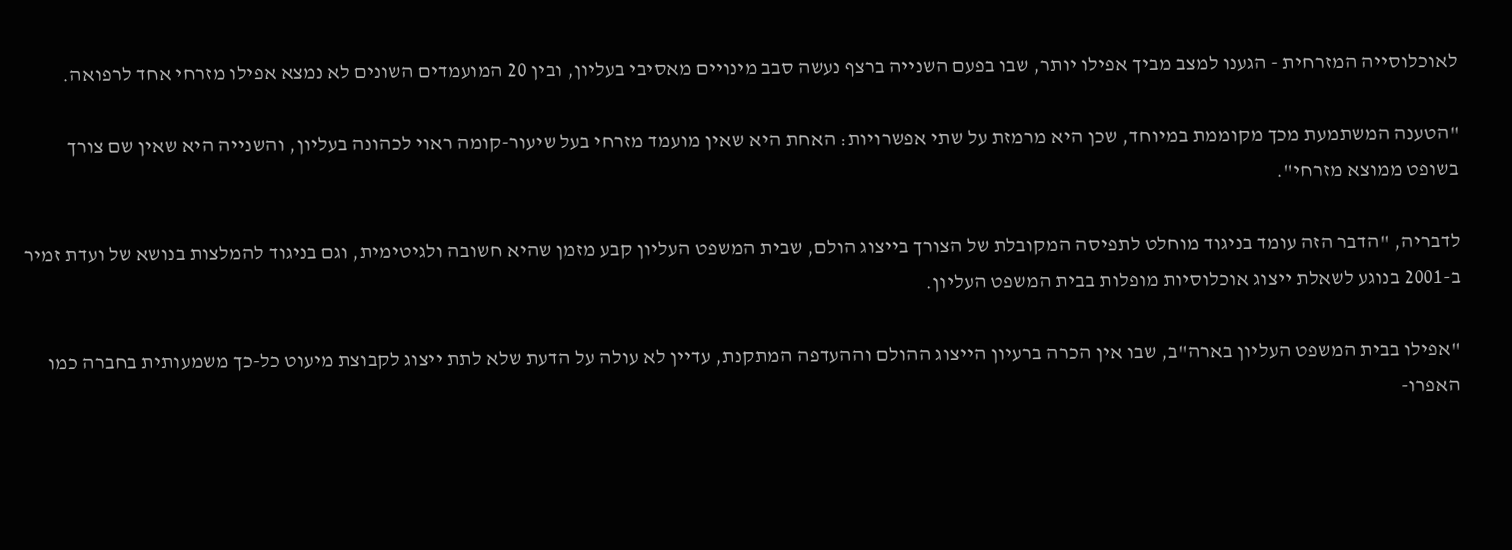לאוכלוסייה המזרחית - הגענו למצב מביך אפילו יותר, שבו בפעם השנייה ברצף נעשה סבב מינויים מאסיבי בעליון, ובין 20 המועמדים השונים לא נמצא אפילו מזרחי אחד לרפואה.

"הטענה המשתמעת מכך מקוממת במיוחד, שכן היא מרמזת על שתי אפשרויות: האחת היא שאין מועמד מזרחי בעל שיעור-קומה ראוי לכהונה בעליון, והשנייה היא שאין שם צורך בשופט ממוצא מזרחי".

לדבריה, "הדבר הזה עומד בניגוד מוחלט לתפיסה המקובלת של הצורך בייצוג הולם, שבית המשפט העליון קבע מזמן שהיא חשובה ולגיטימית, וגם בניגוד להמלצות בנושא של ועדת זמיר ב-2001 בנוגע לשאלת ייצוג אוכלוסיות מופלות בבית המשפט העליון.

"אפילו בבית המשפט העליון בארה"ב, שבו אין הכרה ברעיון הייצוג ההולם וההעדפה המתקנת, עדיין לא עולה על הדעת שלא לתת ייצוג לקבוצת מיעוט כל-כך משמעותית בחברה כמו האפרו-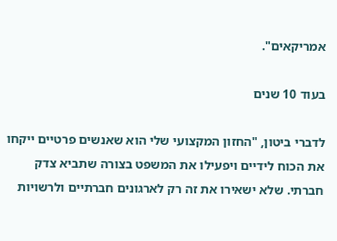אמריקאים".

בעוד 10 שנים

לדברי ביטון, "החזון המקצועי שלי הוא שאנשים פרטיים ייקחו את הכוח לידיים ויפעילו את המשפט בצורה שתביא צדק חברתי. שלא ישאירו את זה רק לארגונים חברתיים ולרשויות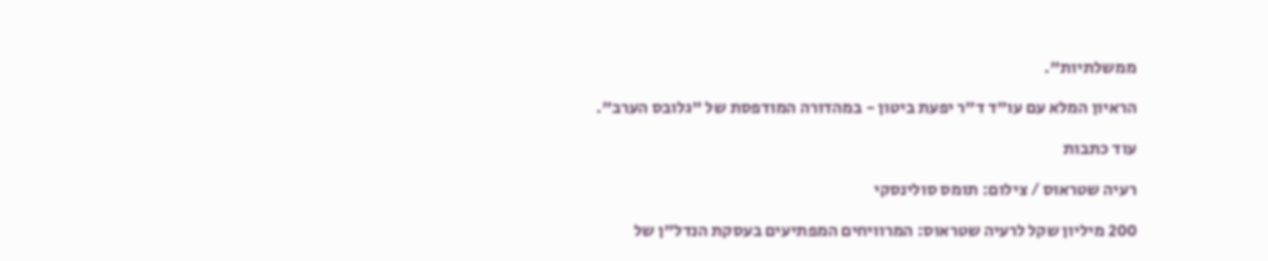ממשלתיות".

הראיון המלא עם עו"ד ד"ר יפעת ביטון - במהדורה המודפסת של "גלובס הערב".

עוד כתבות

רעיה שטראוס / צילום: תומס סולינסקי

200 מיליון שקל לרעיה שטראוס: המרוויחים המפתיעים בעסקת הנדל"ן של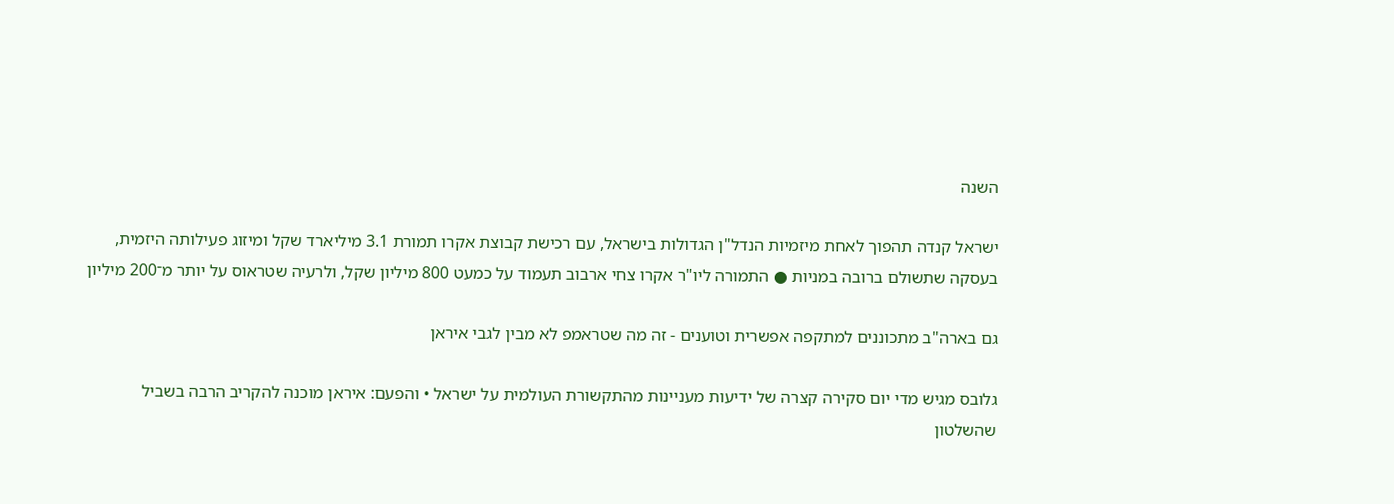השנה

ישראל קנדה תהפוך לאחת מיזמיות הנדל"ן הגדולות בישראל, עם רכישת קבוצת אקרו תמורת 3.1 מיליארד שקל ומיזוג פעילותה היזמית, בעסקה שתשולם ברובה במניות ● התמורה ליו"ר אקרו צחי ארבוב תעמוד על כמעט 800 מיליון שקל, ולרעיה שטראוס על יותר מ־200 מיליון

גם בארה"ב מתכוננים למתקפה אפשרית וטוענים - זה מה שטראמפ לא מבין לגבי איראן

גלובס מגיש מדי יום סקירה קצרה של ידיעות מעניינות מהתקשורת העולמית על ישראל • והפעם: איראן מוכנה להקריב הרבה בשביל שהשלטון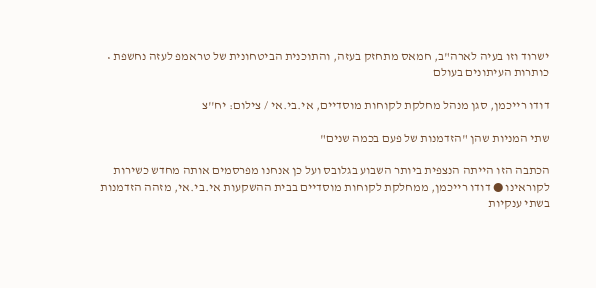ישרוד וזו בעיה לארה"ב, חמאס מתחזק בעזה, והתוכנית הביטחונית של טראמפ לעזה נחשפת • כותרות העיתונים בעולם

דודו רייכמן, סגן מנהל מחלקת לקוחות מוסדיים, אי.בי.אי / צילום: יח''צ

שתי המניות שהן "הזדמנות של פעם בכמה שנים"

הכתבה הזו הייתה הנצפית ביותר השבוע בגלובס ועל כן אנחנו מפרסמים אותה מחדש כשירות לקוראינו ● דודו רייכמן, ממחלקת לקוחות מוסדיים בבית ההשקעות אי.בי.אי, מזהה הזדמנות בשתי ענקיות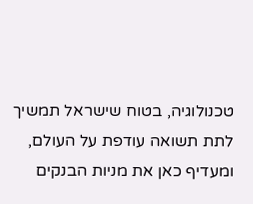טכנולוגיה, בטוח שישראל תמשיך לתת תשואה עודפת על העולם, ומעדיף כאן את מניות הבנקים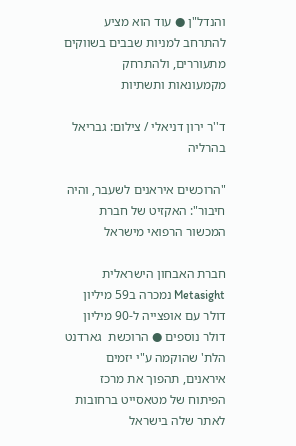והנדל"ן ● עוד הוא מציע להתרחב למניות שבבים בשווקים מתעוררים, ולהתרחק מקמעונאות ותשתיות

ד''ר ירון דניאלי / צילום: גבריאל בהרליה

"הרוכשים איראנים לשעבר, והיה חיבור": האקזיט של חברת המכשור הרפואי מישראל

חברת האבחון הישראלית Metasight נמכרה ב59 מיליון דולר עם אופצייה ל-90 מיליון דולר נוספים ● הרוכשת  גארדנט הלת' שהוקמה ע"י יזמים איראנים, תהפוך את מרכז הפיתוח של מטאסייט ברחובות לאתר שלה בישראל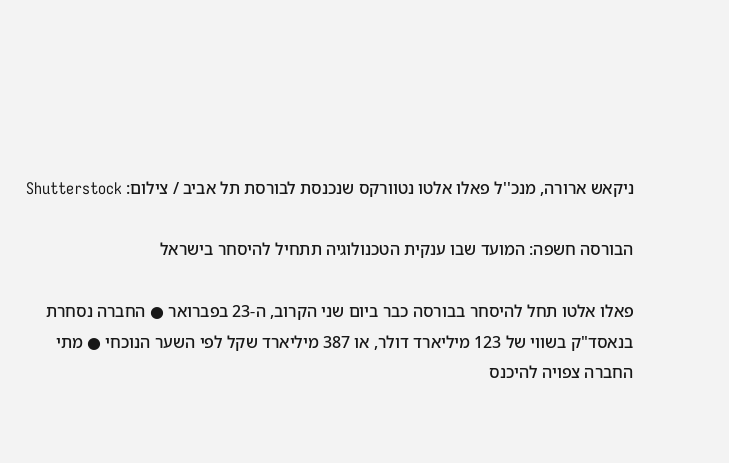ניקאש ארורה, מנכ''ל פאלו אלטו נטוורקס שנכנסת לבורסת תל אביב / צילום: Shutterstock

הבורסה חשפה: המועד שבו ענקית הטכנולוגיה תתחיל להיסחר בישראל

פאלו אלטו תחל להיסחר בבורסה כבר ביום שני הקרוב, ה-23 בפברואר ● החברה נסחרת בנאסד"ק בשווי של 123 מיליארד דולר, או 387 מיליארד שקל לפי השער הנוכחי ● מתי החברה צפויה להיכנס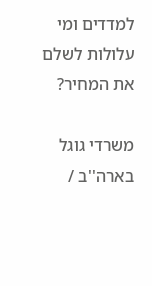למדדים ומי עלולות לשלם את המחיר?

משרדי גוגל בארה''ב /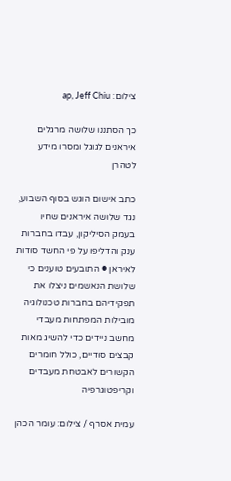צילום: ap, Jeff Chiu

כך הסתננו שלושה מרגלים איראנים לגוגל ומסרו מידע לטהרן

כתב אישום הוגש בסוף השבוע, נגד שלושה איראנים שחיו בעמק הסיליקון, עבדו בחברות ענק והדליפו על פי החשד סודות לאיראן ● התובעים טוענים כי שלושת הנאשמים ניצלו את תפקידיהם בחברות טכנולוגיה מובילות המפתחות מעבדי מחשב ניידים כדי להשיג מאות קבצים סודיים, כולל חומרים הקשורים לאבטחת מעבדים וקריפטוגרפיה

עמית אסרף / צילום: עומר הכהן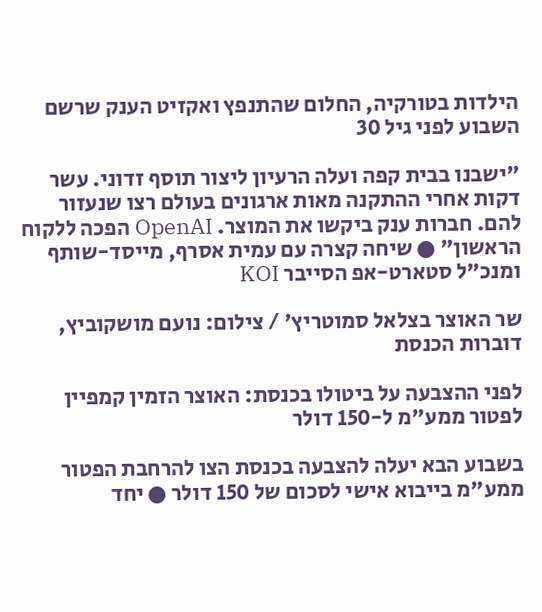הילדות בטורקיה, החלום שהתנפץ ואקזיט הענק שרשם השבוע לפני גיל 30

"ישבנו בבית קפה ועלה הרעיון ליצור תוסף זדוני. עשר דקות אחרי ההתקנה מאות ארגונים בעולם רצו שנעזור להם. חברות ענק ביקשו את המוצר. OpenAI הפכה ללקוח הראשון" ● שיחה קצרה עם עמית אסרף, מייסד-שותף ומנכ"ל סטארט-אפ הסייבר KOI

שר האוצר בצלאל סמוטריץ' / צילום: נועם מושקוביץ, דוברות הכנסת

לפני ההצבעה על ביטולו בכנסת: האוצר הזמין קמפיין לפטור ממע"מ ל-150 דולר

בשבוע הבא יעלה להצבעה בכנסת הצו להרחבת הפטור ממע"מ בייבוא אישי לסכום של 150 דולר ● יחד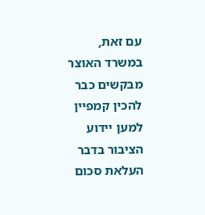עם זאת, במשרד האוצר מבקשים כבר להכין קמפיין למען יידוע הציבור בדבר העלאת סכום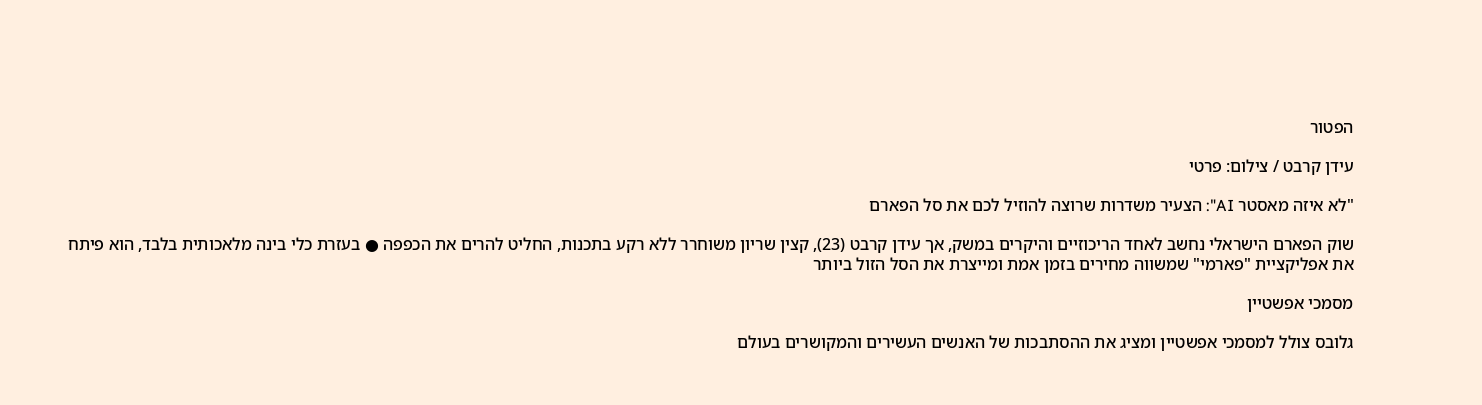הפטור

עידן קרבט / צילום: פרטי

"לא איזה מאסטר AI": הצעיר משדרות שרוצה להוזיל לכם את סל הפארם

שוק הפארם הישראלי נחשב לאחד הריכוזיים והיקרים במשק, אך עידן קרבט (23), קצין שריון משוחרר ללא רקע בתכנות, החליט להרים את הכפפה ● בעזרת כלי בינה מלאכותית בלבד, הוא פיתח את אפליקציית "פארמי" שמשווה מחירים בזמן אמת ומייצרת את הסל הזול ביותר

מסמכי אפשטיין

גלובס צולל למסמכי אפשטיין ומציג את ההסתבכות של האנשים העשירים והמקושרים בעולם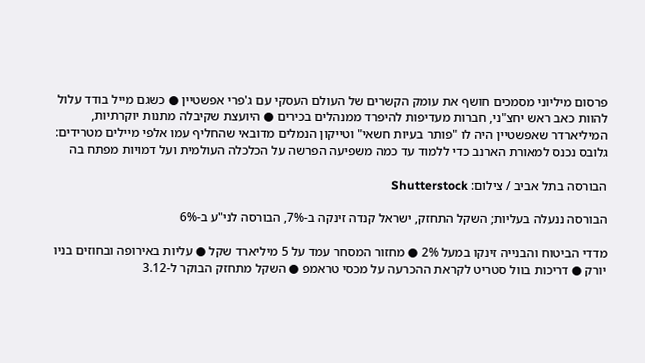פרסום מיליוני מסמכים חושף את עומק הקשרים של העולם העסקי עם ג'פרי אפשטיין ● כשגם מייל בודד עלול להוות כאב ראש יחצ"ני, חברות מעדיפות להיפרד ממנהלים בכירים ● היועצת שקיבלה מתנות יוקרתיות, המיליארדר שאפשטיין היה לו "פותר בעיות חשאי" וטייקון הנמלים מדובאי שהחליף עמו אלפי מיילים מטרידים: גלובס נכנס למאורת הארנב כדי ללמוד עד כמה משפיעה הפרשה על הכלכלה העולמית ועל דמויות מפתח בה

הבורסה בתל אביב / צילום: Shutterstock

הבורסה ננעלה בעליות; השקל התחזק, ישראל קנדה זינקה ב-7%, הבורסה לני"ע ב-6%

מדדי הביטוח והבנייה זינקו במעל 2% ● מחזור המסחר עמד על 5 מיליארד שקל ● עליות באירופה ובחוזים בניו יורק ● דריכות בוול סטריט לקראת ההכרעה על מכסי טראמפ ● השקל מתחזק הבוקר ל-3.12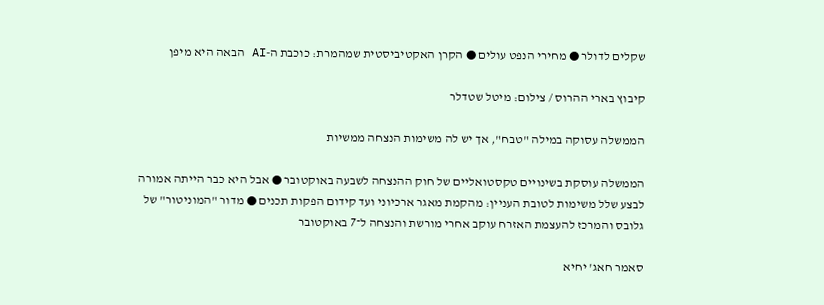שקלים לדולר ● מחירי הנפט עולים ● הקרן האקטיביסטית שמהמרת: כוכבת ה-AI הבאה היא מיפן

קיבוץ בארי ההרוס / צילום: מיטל שטדלר

הממשלה עסוקה במילה "טבח", אך יש לה משימות הנצחה ממשיות

הממשלה עוסקת בשינויים טקסטואליים של חוק ההנצחה לשבעה באוקטובר ● אבל היא כבר הייתה אמורה לבצע שלל משימות לטובת העניין: מהקמת מאגר ארכיוני ועד קידום הפקות תכנים ● מדור "המוניטור" של גלובס והמרכז להעצמת האזרח עוקב אחרי מורשת והנצחה ל־7 באוקטובר

סאמר חאג' יחיא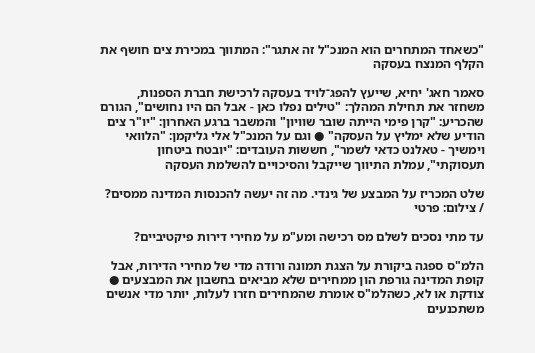"כשאחד המתחרים הוא המנכ"ל זה אתגר": המתווך במכירת צים חושף את הקלף המנצח בעסקה

סאמר חאג' יחיא, שייעץ להפג־לויד בעסקה לרכישת חברת הספנות, משחזר את תחילת המהלך: "טילים נפלו כאן - אבל הם היו נחושים", הגורם שהכריע: "קרן פימי הייתה שובר שוויון" והמשבר ברגע האחרון: "יו"ר צים הודיע שלא ימליץ על העסקה" ● וגם על המנכ"ל אלי גליקמן: "הלוואי וימשיך - טאלנט כדאי לשמר", חששות העובדים: "יובטח ביטחון תעסוקתי", עמלת התיווך שייקבל והסיכויים להשלמת העסקה

שלט המכריז על המבצע של גינדי. מה זה יעשה להכנסות המדינה ממסים? / צילום: פרטי

עד מתי נסכים לשלם מס רכישה ומע"מ על מחירי דירות פיקטיביים?

הלמ"ס ספגה ביקורת על הצגת תמונה ורודה מדי של מחירי הדירות, אבל קופת המדינה גורפת הון ממחירים שלא מביאים בחשבון את המבצעים ● צודקת או לא, כשהלמ"ס אומרת שהמחירים חזרו לעלות, יותר מדי אנשים משתכנעים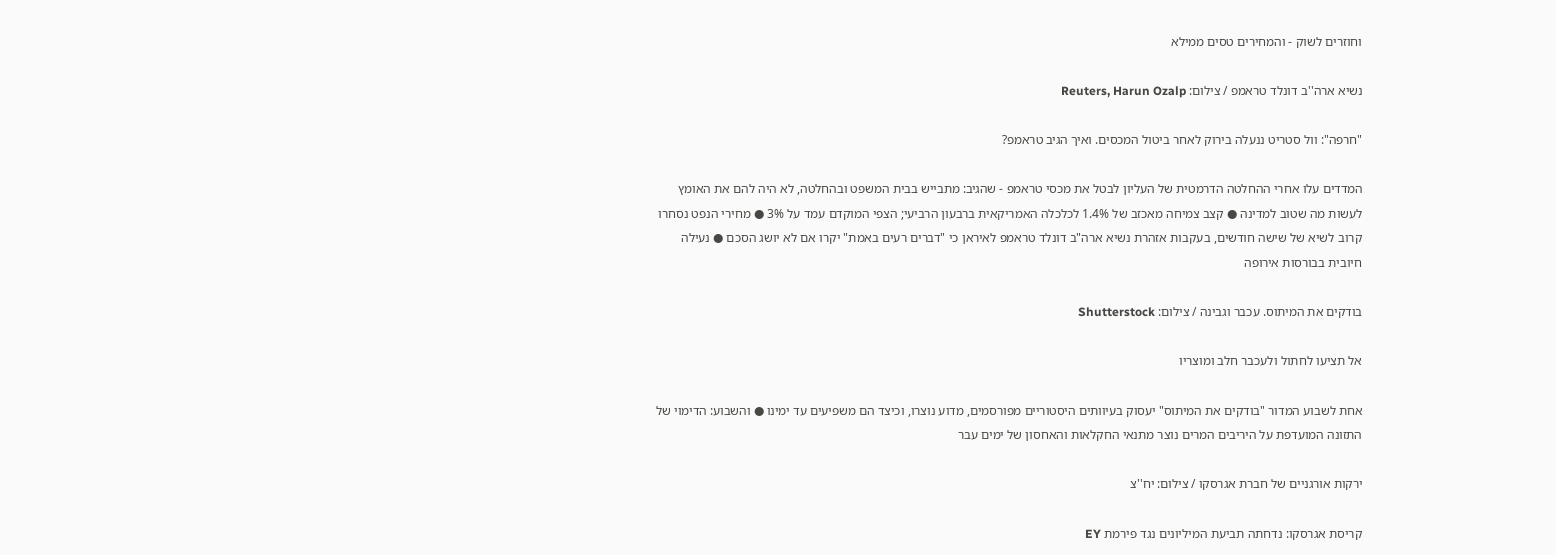וחוזרים לשוק - והמחירים טסים ממילא

נשיא ארה''ב דונלד טראמפ / צילום: Reuters, Harun Ozalp

"חרפה": וול סטריט ננעלה בירוק לאחר ביטול המכסים. ואיך הגיב טראמפ?

המדדים עלו אחרי ההחלטה הדרמטית של העליון לבטל את מכסי טראמפ - שהגיב: מתבייש בבית המשפט ובהחלטה, לא היה להם את האומץ לעשות מה שטוב למדינה ● קצב צמיחה מאכזב של 1.4% לכלכלה האמריקאית ברבעון הרביעי; הצפי המוקדם עמד על 3% ● מחירי הנפט נסחרו קרוב לשיא של שישה חודשים, בעקבות אזהרת נשיא ארה"ב דונלד טראמפ לאיראן כי "דברים רעים באמת" יקרו אם לא יושג הסכם ● נעילה חיובית בבורסות אירופה

בודקים את המיתוס. עכבר וגבינה / צילום: Shutterstock

אל תציעו לחתול ולעכבר חלב ומוצריו

אחת לשבוע המדור "בודקים את המיתוס" יעסוק בעיוותים היסטוריים מפורסמים, מדוע נוצרו, וכיצד הם משפיעים עד ימינו ● והשבוע: הדימוי של התזונה המועדפת על היריבים המרים נוצר מתנאי החקלאות והאחסון של ימים עבר

ירקות אורגניים של חברת אגרסקו / צילום: יח''צ

קריסת אגרסקו: נדחתה תביעת המיליונים נגד פירמת EY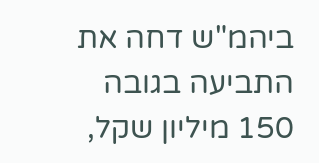ביהמ"ש דחה את התביעה בגובה 150 מיליון שקל,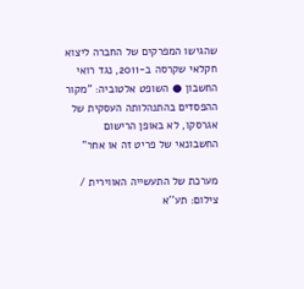שהגישו המפרקים של החברה ליצוא חקלאי שקרסה ב-2011, נגד רואי החשבון ● השופט אלטוביה: "מקור ההפסדים בהתנהלותה העסקית של אגרסקו, לא באופן הרישום החשבונאי של פריט זה או אחר"

מערכת של התעשייה האווירית / צילום: תע''א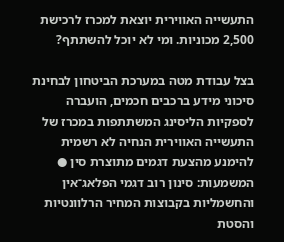התעשייה האווירית יוצאת למכרז לרכישת 2,500 מכוניות. ומי לא יוכל להשתתף?

בצל עבודת מטה במערכת הביטחון לבחינת סיכוני מידע ברכבים חכמים, הועברה לספקיות הליסינג המשתתפות במכרז של התעשייה האווירית הנחיה לא רשמית להימנע מהצעת דגמים מתוצרת סין ● המשמעות: סינון רוב דגמי הפלאג־אין והחשמליות בקבוצות המחיר הרלוונטיות והסטת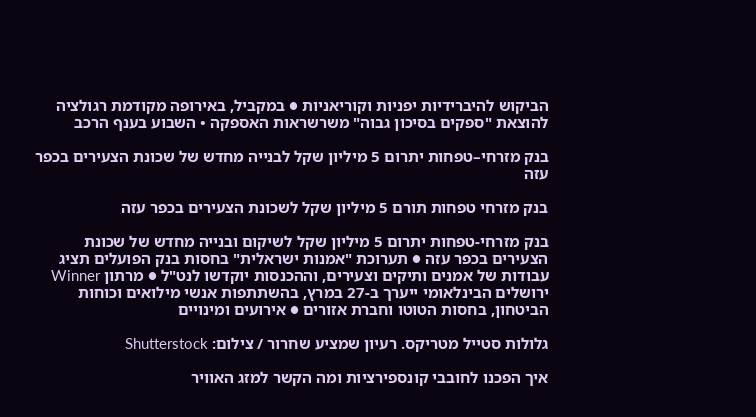הביקוש להיברידיות יפניות וקוריאניות ● במקביל, באירופה מקודמת רגולציה להוצאת "ספקים בסיכון גבוה" משרשראות האספקה • השבוע בענף הרכב

בנק מזרחי–טפחות יתרום 5 מיליון שקל לבנייה מחדש של שכונת הצעירים בכפר עזה

בנק מזרחי טפחות תורם 5 מיליון שקל לשכונת הצעירים בכפר עזה

בנק מזרחי-טפחות יתרום 5 מיליון שקל לשיקום ובנייה מחדש של שכונת הצעירים בכפר עזה ● תערוכת "אמנות ישראלית" בחסות בנק הפועלים תציג עבודות של אמנים ותיקים וצעירים, וההכנסות יוקדשו לנט"ל ● מרתון Winner ירושלים הבינלאומי ייערך ב-27 במרץ, בהשתתפות אנשי מילואים וכוחות הביטחון, בחסות הטוטו וחברת אזורים ● אירועים ומינויים

גלולות סטייל מטריקס. רעיון שמציע שחרור / צילום: Shutterstock

איך הפכנו לחובבי קונספירציות ומה הקשר למזג האוויר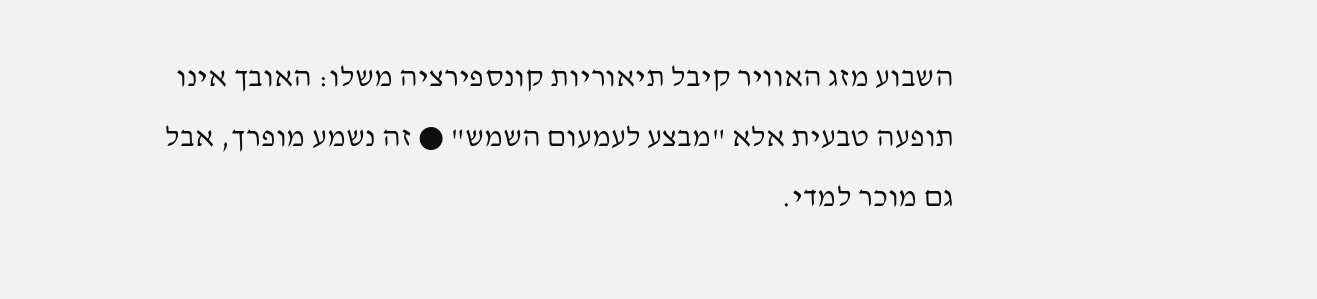השבוע מזג האוויר קיבל תיאוריות קונספירציה משלו: האובך אינו תופעה טבעית אלא "מבצע לעמעום השמש" ● זה נשמע מופרך, אבל גם מוכר למדי.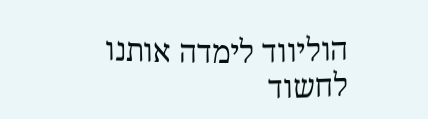הוליווד לימדה אותנו לחשוד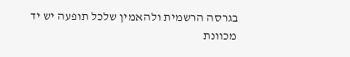בגרסה הרשמית ולהאמין שלכל תופעה יש יד מכוונת